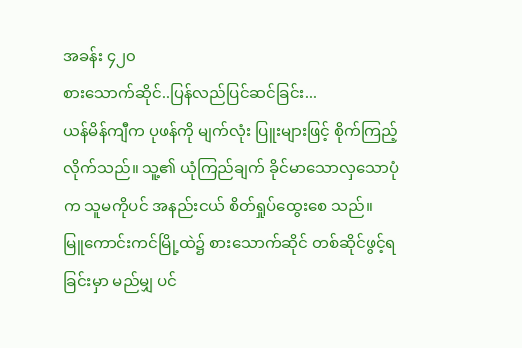အခန်း ၄၂၀
စားသောက်ဆိုင်..ပြန်လည်ပြင်ဆင်ခြင်း...
ယန်မိန်ကျီက ပုဖန်ကို မျက်လုံး ပြူးများဖြင့် စိုက်ကြည့်လိုက်သည်။ သူ့၏ ယုံကြည်ချက် ခိုင်မာသောလှသောပုံက သူမကိုပင် အနည်းငယ် စိတ်ရှုပ်ထွေးစေ သည်။
မြူကောင်းကင်မြို့ထဲ၌ စားသောက်ဆိုင် တစ်ဆိုင်ဖွင့်ရခြင်းမှာ မည်မျှ ပင်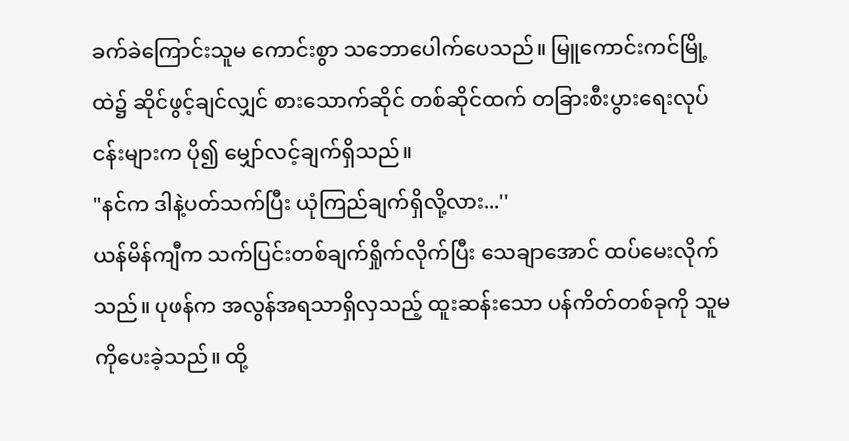ခက်ခဲကြောင်းသူမ ကောင်းစွာ သဘောပေါက်ပေသည်။ မြူကောင်းကင်မြို့ထဲ၌ ဆိုင်ဖွင့်ချင်လျှင် စားသောက်ဆိုင် တစ်ဆိုင်ထက် တခြားစီးပွားရေးလုပ်ငန်းများက ပို၍ မျှော်လင့်ချက်ရှိသည်။
"နင်က ဒါနဲ့ပတ်သက်ပြီး ယုံကြည်ချက်ရှိလို့လား...''
ယန်မိန်ကျီက သက်ပြင်းတစ်ချက်ရှိုက်လိုက်ပြီး သေချာအောင် ထပ်မေးလိုက်သည်။ ပုဖန်က အလွန်အရသာရှိလှသည့် ထူးဆန်းသော ပန်ကိတ်တစ်ခုကို သူမကိုပေးခဲ့သည်။ ထို့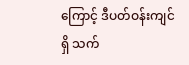ကြောင့် ဒီပတ်ဝန်းကျင်ရှိ သက်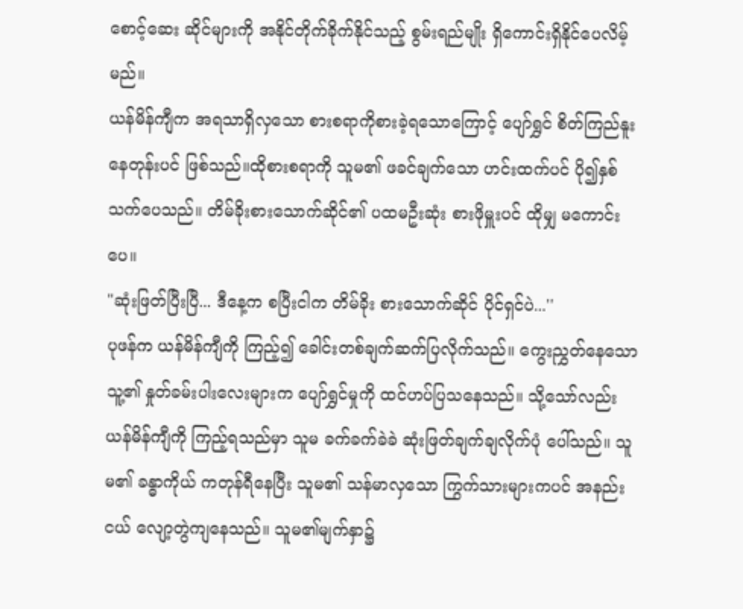စောင့်ဆေး ဆိုင်များကို အနိုင်တိုက်ခိုက်နိုင်သည့် စွမ်းရည်မျိုး ရှိကောင်းရှိနိုင်ပေလိမ့်မည်။
ယန်မိန်ကျီက အရသာရှိလှသော စားစရာကိုစားခဲ့ရသောကြောင့် ပျော်ရွှင် စိတ်ကြည်နူးနေတုန်းပင် ဖြစ်သည်။ထိုစားစရာကို သူမ၏ ဖခင်ချက်သော ဟင်းထက်ပင် ပို၍နှစ်သက်ပေသည်။ တိမ်ခိုးစားသောက်ဆိုင်၏ ပထမဦးဆုံး စားဖိုမှူးပင် ထိုမျှ မကောင်းပေ။
"ဆုံးဖြတ်ပြီးပြီ... ဒီနေ့က စပြီးငါက တိမ်ခိုး စားသောက်ဆိုင် ပိုင်ရှင်ပဲ...''
ပုဖန်က ယန်မိန်ကျီကို ကြည့်၍ ခေါင်းတစ်ချက်ဆက်ပြလိုက်သည်။ ကွေးညွှတ်နေသော သူ့၏ နှုတ်ခမ်းပါးလေးများက ပျော်ရွှင်မှုကို ထင်ဟပ်ပြသနေသည်။ သို့သော်လည်း ယန်မိန်ကျီကို ကြည့်ရသည်မှာ သူမ ခက်ခက်ခဲခဲ ဆုံးဖြတ်ချက်ချလိုက်ပုံ ပေါ်သည်။ သူမ၏ ခန္ဓာကိုယ် ကတုန်ရီနေပြီး သူမ၏ သန်မာလှသော ကြွက်သားများကပင် အနည်းငယ် လျော့တွဲကျနေသည်။ သူမ၏မျက်နှာ၌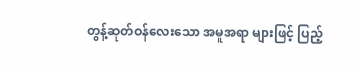တွန့်ဆုတ်ဝန်လေးသော အမူအရာ များဖြင့် ပြည့်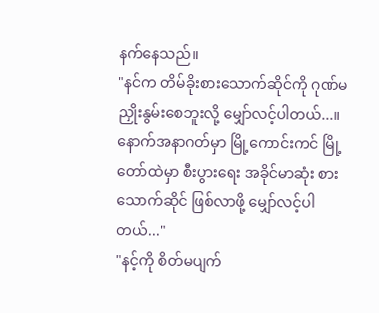နက်နေသည်။
"နင်က တိမ်ခိုးစားသောက်ဆိုင်ကို ဂုဏ်မညှိုးနွမ်းစေဘူးလို့ မျှော်လင့်ပါတယ်...။ နောက်အနာဂတ်မှာ မြို့ကောင်းကင် မြို့တော်ထဲမှာ စီးပွားရေး အခိုင်မာဆုံး စားသောက်ဆိုင် ဖြစ်လာဖို့ မျှော်လင့်ပါတယ်..."
"နင့်ကို စိတ်မပျက်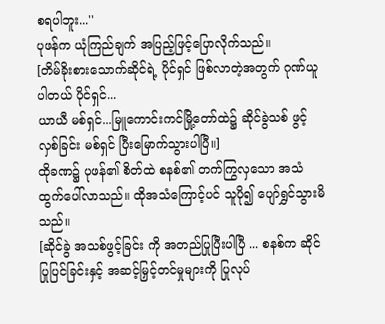စရပါဘူး...''
ပုဖန်က ယုံကြည်ချက် အပြည့်ဖြင့်ပြောလိုက်သည်။
[တိမ်ခိုးစားသောက်ဆိုင်ရဲ့ ပိုင်ရှင် ဖြစ်လာတဲ့အတွက် ဂုဏ်ယူပါတယ် ပိုင်ရှင်...
ယာယီ မစ်ရှင်...မြူကောင်းကင်မြို့တော်ထဲ၌ ဆိုင်ခွဲသစ် ဖွင့်လှစ်ခြင်း မစ်ရှင် ပြီးမြောက်သွားပါပြီ။]
ထိုခဏ၌ ပုဖန်၏ စိတ်ထဲ စနစ်၏ တက်ကြွလှသော အသံထွက်ပေါ်လာသည်။ ထိုအသံကြောင့်ပင် သူပို၍ ပျော်ရွှင်သွားမိသည်။
[ဆိုင်ခွဲ အသစ်ဖွင့်ခြင်း ကို အတည်ပြုပြီးပါပြီ ... စနစ်က ဆိုင်ပြုပြင်ခြင်းနှင့် အဆင့်မြှင့်တင်မှုများကို ပြုလုပ်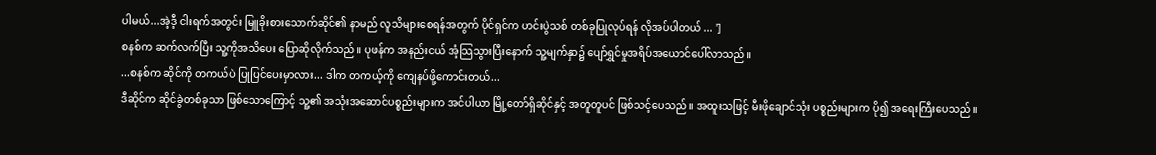ပါမယ်...အဲ့ဒီ့ ငါးရက်အတွင်း မြူခိုးစားသောက်ဆိုင်၏ နာမည် လူသိများစေရန်အတွက် ပိုင်ရှင်က ဟင်းပွဲသစ် တစ်ခုပြုလုပ်ရန် လိုအပ်ပါတယ် ... ']
စနစ်က ဆက်လက်ပြီး သူ့ကိုအသိပေး ပြောဆိုလိုက်သည်။ ပုဖန်က အနည်းငယ် အံ့သြသွားပြီးနောက် သူ့မျက်နှာ၌ ပျော်ရွှင်မှုအရိပ်အယောင်ပေါ်လာသည်။
...စနစ်က ဆိုင်ကို တကယ်ပဲ ပြုပြင်ပေးမှာလား... ဒါက တကယ့်ကို ကျေနပ်ဖို့ကောင်းတယ်...
ဒီဆိုင်က ဆိုင်ခွဲတစ်ခုသာ ဖြစ်သောကြောင့် သူ့၏ အသုံးအဆောင်ပစ္စည်းများက အင်ပါယာ မြို့တော်ရှိဆိုင်နှင့် အတူတူပင် ဖြစ်သင့်ပေသည်။ အထူးသဖြင့် မီးဖိုချောင်သုံး ပစ္စည်းများက ပို၍ အရေးကြီးပေသည်။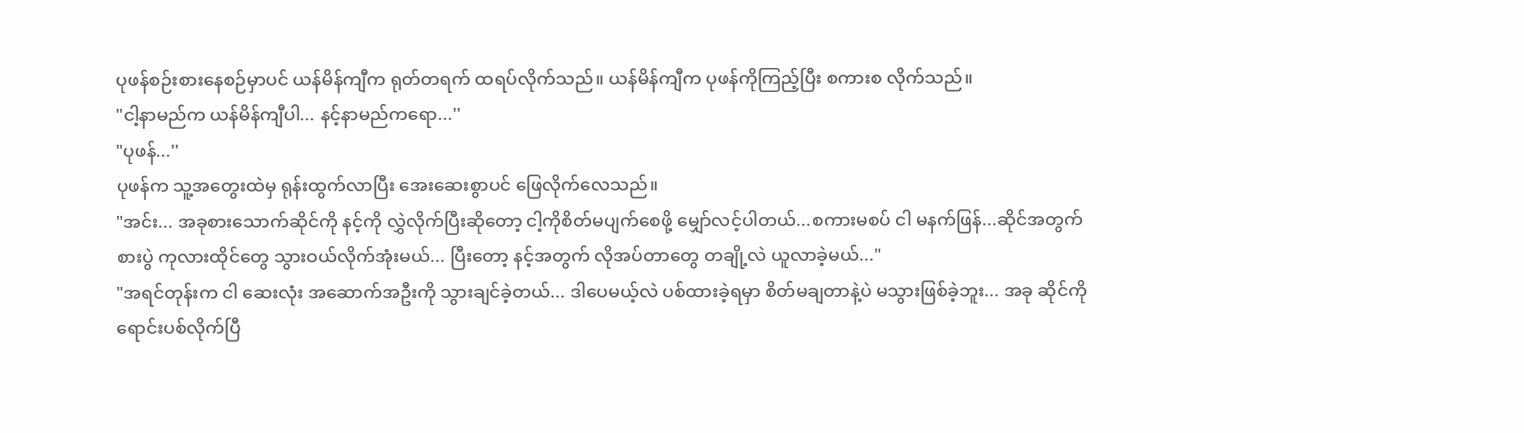ပုဖန်စဉ်းစားနေစဉ်မှာပင် ယန်မိန်ကျီက ရုတ်တရက် ထရပ်လိုက်သည်။ ယန်မိန်ကျီက ပုဖန်ကိုကြည့်ပြီး စကားစ လိုက်သည်။
"ငါ့နာမည်က ယန်မိန်ကျီပါ... နင့်နာမည်ကရော...''
"ပုဖန်...''
ပုဖန်က သူ့အတွေးထဲမှ ရုန်းထွက်လာပြီး အေးဆေးစွာပင် ဖြေလိုက်လေသည်။
"အင်း... အခုစားသောက်ဆိုင်ကို နင့်ကို လွှဲလိုက်ပြီးဆိုတော့ ငါ့ကိုစိတ်မပျက်စေဖို့ မျှော်လင့်ပါတယ်...စကားမစပ် ငါ မနက်ဖြန်...ဆိုင်အတွက် စားပွဲ ကုလားထိုင်တွေ သွားဝယ်လိုက်အုံးမယ်... ပြီးတော့ နင့်အတွက် လိုအပ်တာတွေ တချို့လဲ ယူလာခဲ့မယ်..."
"အရင်တုန်းက ငါ ဆေးလုံး အဆောက်အဦးကို သွားချင်ခဲ့တယ်... ဒါပေမယ့်လဲ ပစ်ထားခဲ့ရမှာ စိတ်မချတာနဲ့ပဲ မသွားဖြစ်ခဲ့ဘူး... အခု ဆိုင်ကို ရောင်းပစ်လိုက်ပြီ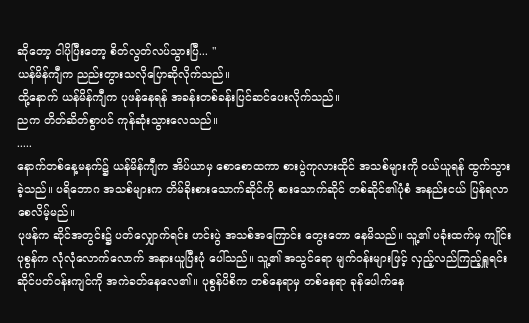ဆိုတော့ ငါပိုပြီးတော့ စိတ်လွတ်လပ်သွားပြီ... "
ယန်မိန်ကျီက ညည်းတွားသလိုပြောဆိုလိုက်သည်။
ထို့နောက် ယန်မိန်ကျီက ပုဖန်နေရန် အခန်းတစ်ခန်းပြင်ဆင်ပေးလိုက်သည်။
ညက တိတ်ဆိတ်စွာပင် ကုန်ဆုံးသွားလေသည်။
.....
နောက်တစ်နေ့မနက်၌ ယန်မိန်ကျီက အိပ်ယာမှ စောစောထကာ စားပွဲကုလားထိုင် အသစ်များကို ဝယ်ယူရန် ထွက်သွားခဲ့သည်။ ပရိဘောဂ အသစ်များက တိမ်ခိုးစားသောက်ဆိုင်ကို စားသောက်ဆိုင် တစ်ဆိုင်၏ပုံစံ အနည်းငယ် ပြန်ရလာစေလိမ့်မည်။
ပုဖန်က ဆိုင်အတွင်း၌ ပတ်လျှောက်ရင်း ဟင်းပွဲ အသစ်အကြောင်း တွေးတော နေမိသည်။ သူ့၏ ပခုံးထက်မှ ကျိုင်းပုစွန်က လုံလုံလောက်လောက် အနားယူပြီးပုံ ပေါ်သည်။ သူ့၏ အသွင်ရော မျက်ဝန်းများဖြင့် လှည့်လည်ကြည့်ရှူရင်း ဆိုင်ပတ်ဝန်းကျင်ကို အကဲခတ်နေလေ၏။ ပုစွန်ပိစိက တစ်နေရာမှ တစ်နေရာ ခုန်ပေါက်နေ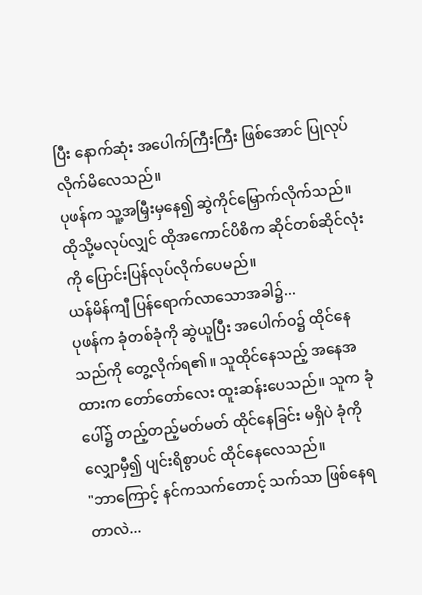ပြီး နောက်ဆုံး အပေါက်ကြီးကြီး ဖြစ်အောင် ပြုလုပ်လိုက်မိလေသည်။
ပုဖန်က သူ့အမြှီးမှနေ၍ ဆွဲကိုင်မြှောက်လိုက်သည်။ ထိုသို့မလုပ်လျှင် ထိုအကောင်ပိစိက ဆိုင်တစ်ဆိုင်လုံးကို ပြောင်းပြန်လုပ်လိုက်ပေမည်။
ယန်မိန်ကျီ ပြန်ရောက်လာသောအခါ၌...
ပုဖန်က ခုံတစ်ခုံကို ဆွဲယူပြီး အပေါက်ဝ၌ ထိုင်နေသည်ကို တွေ့လိုက်ရ၏။ သူထိုင်နေသည့် အနေအထားက တော်တော်လေး ထူးဆန်းပေသည်။ သူက ခုံပေါ်၌ တည့်တည့်မတ်မတ် ထိုင်နေခြင်း မရှိပဲ ခုံကိုလျှောမှီ၍ ပျင်းရိစွာပင် ထိုင်နေလေသည်။
"ဘာကြောင့် နင်ကသက်တောင့် သက်သာ ဖြစ်နေရတာလဲ...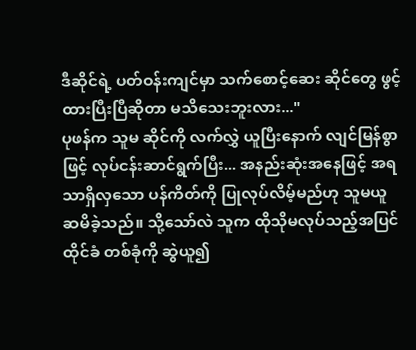ဒီဆိုင်ရဲ့ ပတ်ဝန်းကျင်မှာ သက်စောင့်ဆေး ဆိုင်တွေ ဖွင့်ထားပြီးပြီဆိုတာ မသိသေးဘူးလား..."
ပုဖန်က သူမ ဆိုင်ကို လက်လွှဲ ယူပြီးနောက် လျင်မြန်စွာဖြင့် လုပ်ငန်းဆာင်ရွက်ပြီး... အနည်းဆုံးအနေဖြင့် အရသာရှိလှသော ပန်ကိတ်ကို ပြုလုပ်လိမ့်မည်ဟု သူမယူဆမိခဲ့သည်။ သို့သော်လဲ သူက ထိုသိုမလုပ်သည့်အပြင် ထိုင်ခံ တစ်ခုံကို ဆွဲယူ၍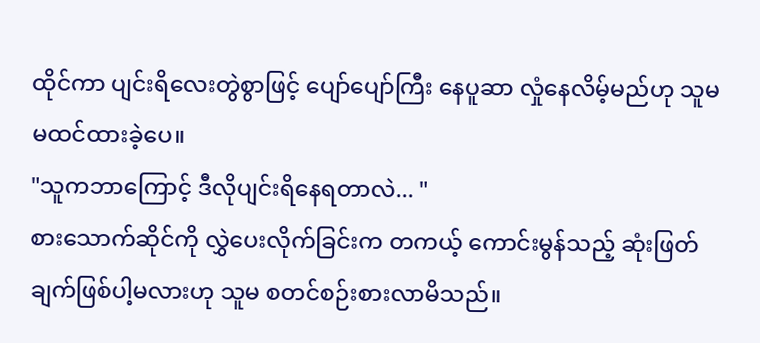ထိုင်ကာ ပျင်းရိလေးတွဲစွာဖြင့် ပျော်ပျော်ကြီး နေပူဆာ လှုံနေလိမ့်မည်ဟု သူမ မထင်ထားခဲ့ပေ။
"သူကဘာကြောင့် ဒီလိုပျင်းရိနေရတာလဲ... "
စားသောက်ဆိုင်ကို လွှဲပေးလိုက်ခြင်းက တကယ့် ကောင်းမွန်သည့် ဆုံးဖြတ်ချက်ဖြစ်ပါ့မလားဟု သူမ စတင်စဉ်းစားလာမိသည်။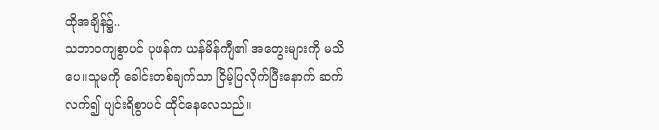ထိုအချိန်၌..
သဘာဝကျစွာပင် ပုဖန်က ယန်မိန်ကျီ၏ အတွေးများကို မသိပေ။သူမကို ခေါင်းတစ်ချက်သာ ငြိမ့်ပြလိုက်ပြီးနောက် ဆက်လက်၍ ပျင်းရိစွာပင် ထိုင်နေလေသည်။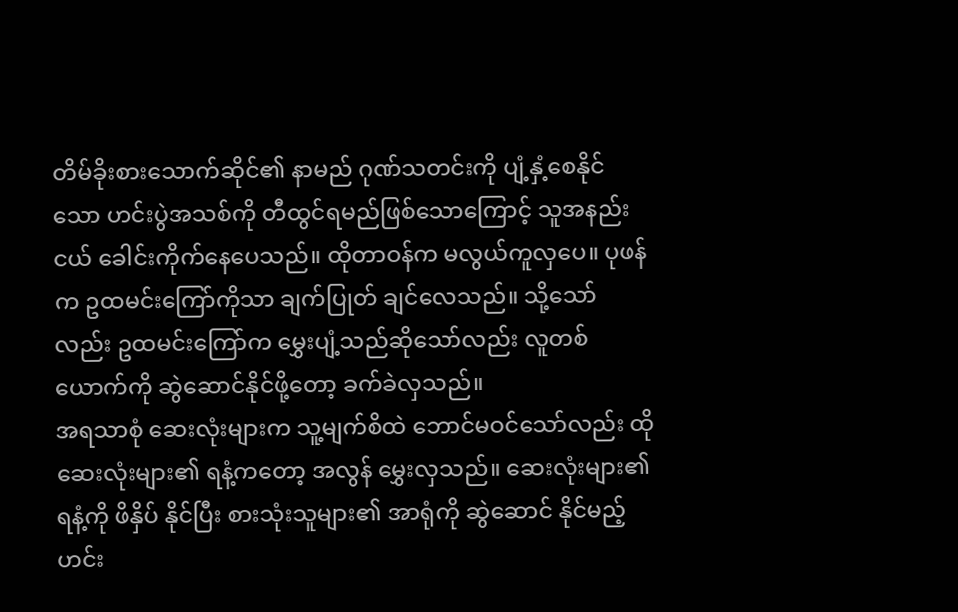တိမ်ခိုးစားသောက်ဆိုင်၏ နာမည် ဂုဏ်သတင်းကို ပျံ့နှံ့စေနိုင်သော ဟင်းပွဲအသစ်ကို တီထွင်ရမည်ဖြစ်သောကြောင့် သူအနည်းငယ် ခေါင်းကိုက်နေပေသည်။ ထိုတာဝန်က မလွယ်ကူလှပေ။ ပုဖန်က ဥထမင်းကြော်ကိုသာ ချက်ပြုတ် ချင်လေသည်။ သို့သော်လည်း ဥထမင်းကြော်က မွှေးပျံ့သည်ဆိုသော်လည်း လူတစ်ယောက်ကို ဆွဲဆောင်နိုင်ဖို့တော့ ခက်ခဲလှသည်။
အရသာစုံ ဆေးလုံးများက သူ့မျက်စိထဲ ဘောင်မဝင်သော်လည်း ထိုဆေးလုံးများ၏ ရနံ့ကတော့ အလွန် မွှေးလှသည်။ ဆေးလုံးများ၏ ရနံ့ကို ဖိနှိပ် နိုင်ပြီး စားသုံးသူများ၏ အာရုံကို ဆွဲဆောင် နိုင်မည့် ဟင်း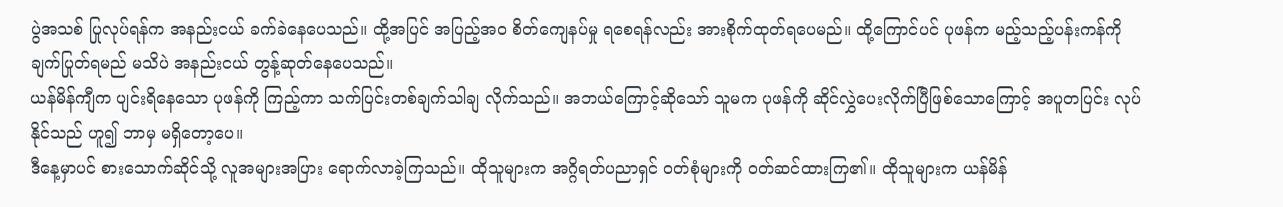ပွဲအသစ် ပြုလုပ်ရန်က အနည်းငယ် ခက်ခဲနေပေသည်။ ထို့အပြင် အပြည့်အဝ စိတ်ကျေနပ်မှု ရစေရန်လည်း အားစိုက်ထုတ်ရပေမည်။ ထို့ကြောင်ပင် ပုဖန်က မည့်သည့်ပန်းကန်ကို ချက်ပြုတ်ရမည် မသိပဲ အနည်းငယ် တွန့်ဆုတ်နေပေသည်။
ယန်မိန်ကျီက ပျင်းရိနေသော ပုဖန်ကို ကြည့်ကာ သက်ပြင်းတစ်ချက်သါချ လိုက်သည်။ အဘယ်ကြောင့်ဆိုသော် သူမက ပုဖန်ကို ဆိုင်လွှဲပေးလိုက်ပြီဖြစ်သောကြောင့် အပူတပြင်း လုပ်နိုင်သည် ဟူ၍ ဘာမှ မရှိတော့ပေ။
ဒီနေ့မှာပင် စားသောက်ဆိုင်သို့ လူအများအပြား ရောက်လာခဲ့ကြသည်။ ထိုသူများက အဂ္ဂိရတ်ပညာရှင် ဝတ်စုံများကို ဝတ်ဆင်ထားကြ၏။ ထိုသူများက ယန်မိန်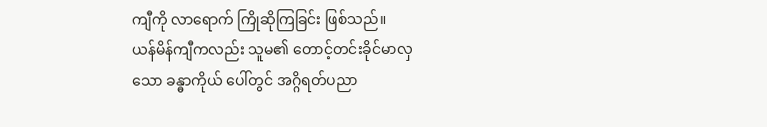ကျီကို လာရောက် ကြိုဆိုကြခြင်း ဖြစ်သည်။
ယန်မိန်ကျီကလည်း သူမ၏ တောင့်တင်းခိုင်မာလှသော ခန္ဓာကိုယ် ပေါ်တွင် အဂ္ဂိရတ်ပညာ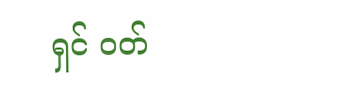ရှင် ဝတ်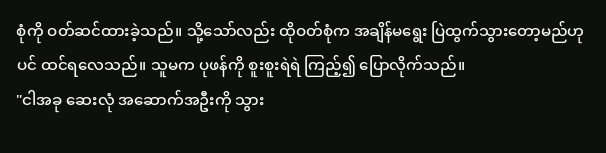စုံကို ဝတ်ဆင်ထားခဲ့သည်။ သို့သော်လည်း ထိုဝတ်စုံက အချိန်မရွေး ပြဲထွက်သွားတော့မည်ဟုပင် ထင်ရလေသည်။ သူမက ပုဖန်ကို စူးစူးရဲရဲ ကြည့်၍ ပြောလိုက်သည်။
"ငါအခု ဆေးလုံ အဆောက်အဦးကို သွား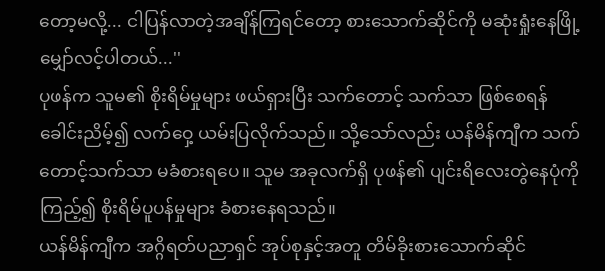တော့မလို့... ငါပြန်လာတဲ့အချိန်ကြရင်တော့ စားသောက်ဆိုင်ကို မဆုံးရှုံးနေဖြို့မျှော်လင့်ပါတယ်...''
ပုဖန်က သူမ၏ စိုးရိမ်မှုများ ဖယ်ရှားပြီး သက်တောင့် သက်သာ ဖြစ်စေရန် ခေါင်းညိမ့်၍ လက်ဝှေ့ ယမ်းပြလိုက်သည်။ သို့သော်လည်း ယန်မိန်ကျီက သက်တောင့်သက်သာ မခံစားရပေ။ သူမ အခုလက်ရှိ ပုဖန်၏ ပျင်းရိလေးတွဲနေပုံကို ကြည့်၍ စိုးရိမ်ပူပန်မှုများ ခံစားနေရသည်။
ယန်မိန်ကျီက အဂ္ဂိရတ်ပညာရှင် အုပ်စုနှင့်အတူ တိမ်ခိုးစားသောက်ဆိုင်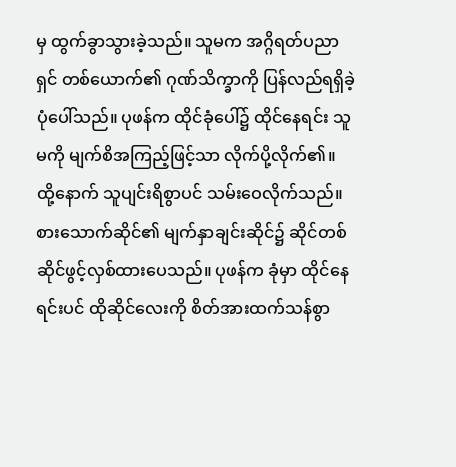မှ ထွက်ခွာသွားခဲ့သည်။ သူမက အဂ္ဂိရတ်ပညာရှင် တစ်ယောက်၏ ဂုဏ်သိက္ခာကို ပြန်လည်ရရှိခဲ့ပုံပေါ်သည်။ ပုဖန်က ထိုင်ခုံပေါ်၌ ထိုင်နေရင်း သူမကို မျက်စိအကြည့်ဖြင့်သာ လိုက်ပို့လိုက်၏။ ထို့နောက် သူပျင်းရိစွာပင် သမ်းဝေလိုက်သည်။
စားသောက်ဆိုင်၏ မျက်နှာချင်းဆိုင်၌ ဆိုင်တစ်ဆိုင်ဖွင့်လှစ်ထားပေသည်။ ပုဖန်က ခုံမှာ ထိုင်နေရင်းပင် ထိုဆိုင်လေးကို စိတ်အားထက်သန်စွာ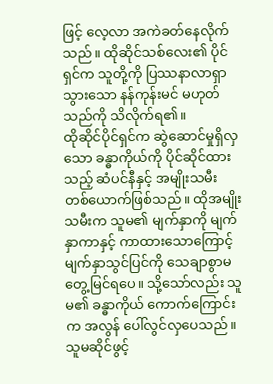ဖြင့် လေ့လာ အကဲခတ်နေလိုက်သည်။ ထိုဆိုင်သစ်လေး၏ ပိုင်ရှင်က သူတို့ကို ပြဿနာလာရှာသွားသော နန်ကုန်းမင် မဟုတ်သည်ကို သိလိုက်ရ၏။
ထိုဆိုင်ပိုင်ရှင်က ဆွဲဆောင်မှုရှိလှသော ခန္ဓာကိုယ်ကို ပိုင်ဆိုင်ထားသည့် ဆံပင်နီနှင့် အမျိုးသမီး တစ်ယောက်ဖြစ်သည်။ ထိုအမျိုးသမီးက သူမ၏ မျက်နှာကို မျက်နှာကာနှင့် ကာထားသောကြောင့် မျက်နှာသွင်ပြင်ကို သေချာစွာမတွေ့မြင်ရပေ။ သို့သော်လည်း သူမ၏ ခန္ဓာကိုယ် ကောက်ကြောင်းက အလွန် ပေါ်လွင်လှပေသည်။ သူမဆိုင်ဖွင့်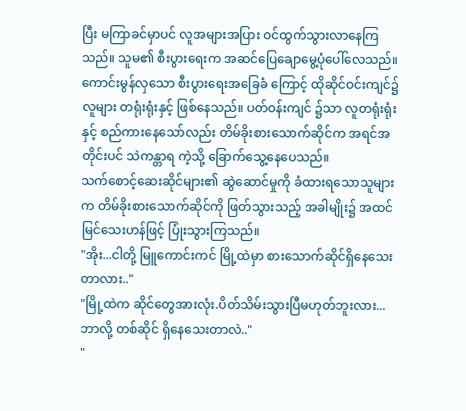ပြီး မကြာခင်မှာပင် လူအများအပြား ဝင်ထွက်သွားလာနေကြသည်။ သူမ၏ စီးပွားရေးက အဆင်ပြေချောမွေ့ပုံပေါ်လေသည်။
ကောင်းမွန်လှသော စီးပွားရေးအခြေခံ ကြောင့် ထိုဆိုင်ဝင်းကျင်၌ လူများ တရုံးရုံးနှင့် ဖြစ်နေသည်။ ပတ်ဝန်းကျင် ၌သာ လူတရုံးရုံးနှင့် စည်ကားနေသော်လည်း တိမ်ခိုးစားသောက်ဆိုင်က အရင်အတိုင်းပင် သဲကန္တာရ ကဲ့သို့ ခြောက်သွေ့နေပေသည်။
သက်စောင့်ဆေးဆိုင်များ၏ ဆွဲဆောင်မှုကို ခံထားရသောသူများက တိမ်ခိုးစားသောက်ဆိုင်ကို ဖြတ်သွားသည့် အခါမျိုး၌ အထင်မြင်သေးဟန်ဖြင့် ပြုံးသွားကြသည်။
"အိုး...ငါတို့ မြူကောင်းကင် မြို့ထဲမှာ စားသောက်ဆိုင်ရှိနေသေးတာလား.."
"မြို့ထဲက ဆိုင်တွေအားလုံး.ပိတ်သိမ်းသွားပြီမဟုတ်ဘူးလား...ဘာလို့ တစ်ဆိုင် ရှိနေသေးတာလဲ.."
"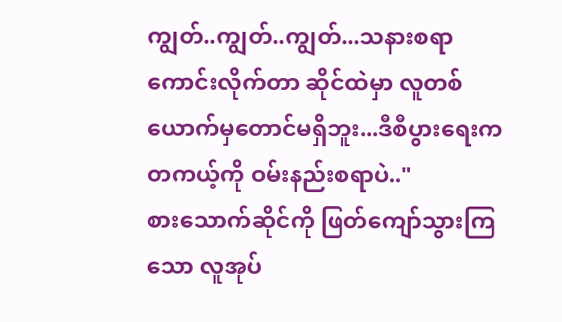ကျွတ်..ကျွတ်..ကျွတ်...သနားစရာကောင်းလိုက်တာ ဆိုင်ထဲမှာ လူတစ်ယောက်မှတောင်မရှိဘူး...ဒီစီပွားရေးက တကယ့်ကို ဝမ်းနည်းစရာပဲ.."
စားသောက်ဆိုင်ကို ဖြတ်ကျော်သွားကြသော လူအုပ်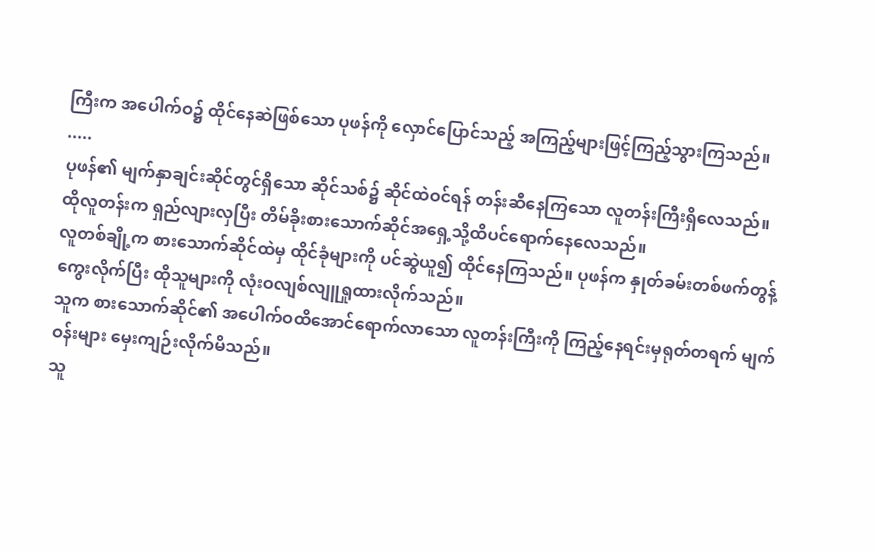ကြီးက အပေါက်ဝ၌ ထိုင်နေဆဲဖြစ်သော ပုဖန်ကို လှောင်ပြောင်သည့် အကြည့်များဖြင့်ကြည့်သွားကြသည်။
.....
ပုဖန်၏ မျက်နှာချင်းဆိုင်တွင်ရှိသော ဆိုင်သစ်၌ ဆိုင်ထဲဝင်ရန် တန်းဆီနေကြသော လူတန်းကြီးရှိလေသည်။
ထိုလူတန်းက ရှည်လျားလှပြီး တိမ်ခိုးစားသောက်ဆိုင်အရှေ့သို့ထိပင်ရောက်နေလေသည်။
လူတစ်ချို့က စားသောက်ဆိုင်ထဲမှ ထိုင်ခုံများကို ပင်ဆွဲယူ၍ ထိုင်နေကြသည်။ ပုဖန်က နှုတ်ခမ်းတစ်ဖက်တွန့်ကွေးလိုက်ပြီး ထိုသူများကို လုံးဝလျစ်လျူရှုထားလိုက်သည်။
သူက စားသောက်ဆိုင်၏ အပေါက်ဝထိအောင်ရောက်လာသော လူတန်းကြီးကို ကြည့်နေရင်းမှရုတ်တရက် မျက်ဝန်းများ မှေးကျဉ်းလိုက်မိသည်။
သူ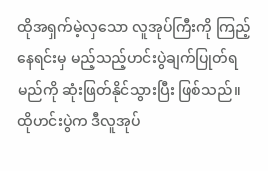ထိုအရှက်မဲ့လှသော လူအုပ်ကြီးကို ကြည့်နေရင်းမှ မည့်သည့်ဟင်းပွဲချက်ပြုတ်ရမည်ကို ဆုံးဖြတ်နိုင်သွားပြီး ဖြစ်သည်။
ထိုဟင်းပွဲက ဒီလူအုပ်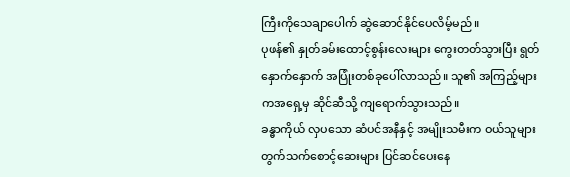ကြီးကိုသေချာပေါက် ဆွဲဆောင်နိုင်ပေလိမ့်မည်။
ပုဖန်၏ နှုတ်ခမ်းထောင့်စွန်းလေးများ ကွေးတတ်သွားပြီး ရွတ်နှောက်နှောက် အပြုံးတစ်ခုပေါ်လာသည်။ သူ၏ အကြည့်များကအရှေ့မှ ဆိုင်ဆီသို့ ကျရောက်သွားသည်။
ခန္ဓာကိုယ် လှပသော ဆံပင်အနီနှင့် အမျိုးသမီးက ဝယ်သူများတွက်သက်စောင့်ဆေးများ ပြင်ဆင်ပေးနေ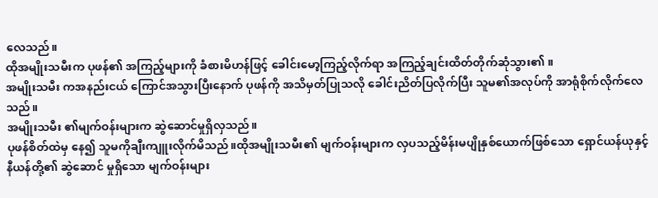လေသည်။
ထိုအမျိုးသမီးက ပုဖန်၏ အကြည့်များကို ခံစားမိဟန်ဖြင့် ခေါင်းမော့ကြည့်လိုက်ရာ အကြည့်ချင်းထိတ်တိုက်ဆုံသွား၏။
အမျိုးသမီး ကအနည်းငယ် ကြောင်အသွားပြီးနောက် ပုဖန်ကို အသိမှတ်ပြုသလို ခေါင်းညိတ်ပြလိုက်ပြီး သူမ၏အလုပ်ကို အာရုံစိုက်လိုက်လေသည်။
အမျိုးသမီး ၏မျက်ဝန်းများက ဆွဲဆောင်မှုရှိလှသည်။
ပုဖန်စိတ်ထဲမှ နေ၍ သူမကိုချီးကျူးလိုက်မိသည်။ထိုအမျိုးသမီး၏ မျက်ဝန်းများက လှပသည့်မိန်းမပျိုနှစ်ယောက်ဖြစ်သော ရှောင်ယန်ယုနှင့်နီယန်တို့၏ ဆွဲဆောင် မှုရှိသော မျက်ဝန်းများ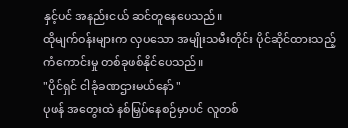နှင့်ပင် အနည်းငယ် ဆင်တူနေပေသည်။
ထိုမျက်ဝန်းများက လှပသော အမျိုးသမီးတိုင်း ပိုင်ဆိုင်ထားသည့် ကံကောင်းမှု တစ်ခုဖစ်နိုင်ပေသည်။
"ပိုင်ရှင် ငါခုံခဏဌားမယ်နော် "
ပုဖန် အတွေးထဲ နစ်မြှပ်နေစဉ်မှာပင် လူတစ်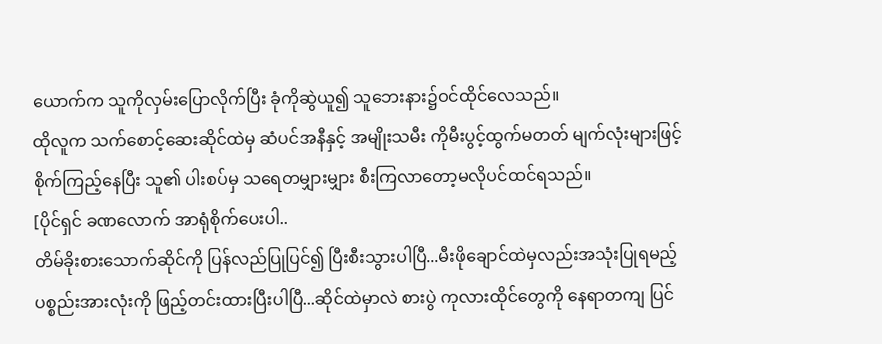ယောက်က သူကိုလှမ်းပြောလိုက်ပြီး ခုံကိုဆွဲယူ၍ သူဘေးနား၌ဝင်ထိုင်လေသည်။
ထိုလူက သက်စောင့်ဆေးဆိုင်ထဲမှ ဆံပင်အနီနှင့် အမျိုးသမီး ကိုမီးပွင့်ထွက်မတတ် မျက်လုံးများဖြင့် စိုက်ကြည့်နေပြီး သူ၏ ပါးစပ်မှ သရေတမျှားမျှား စီးကြလာတော့မလိုပင်ထင်ရသည်။
[ပိုင်ရှင် ခဏလောက် အာရုံစိုက်ပေးပါ..
တိမ်ခိုးစားသောက်ဆိုင်ကို ပြန်လည်ပြုပြင်၍ ပြီးစီးသွားပါပြီ...မီးဖိုချောင်ထဲမှလည်းအသုံးပြုရမည့် ပစ္စည်းအားလုံးကို ဖြည့်တင်းထားပြီးပါပြီ...ဆိုင်ထဲမှာလဲ စားပွဲ ကုလားထိုင်တွေကို နေရာတကျ ပြင်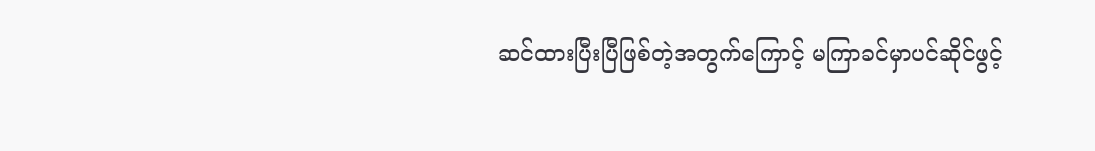ဆင်ထားပြီးပြီဖြစ်တဲ့အတွက်ကြောင့် မကြာခင်မှာပင်ဆိုင်ဖွင့်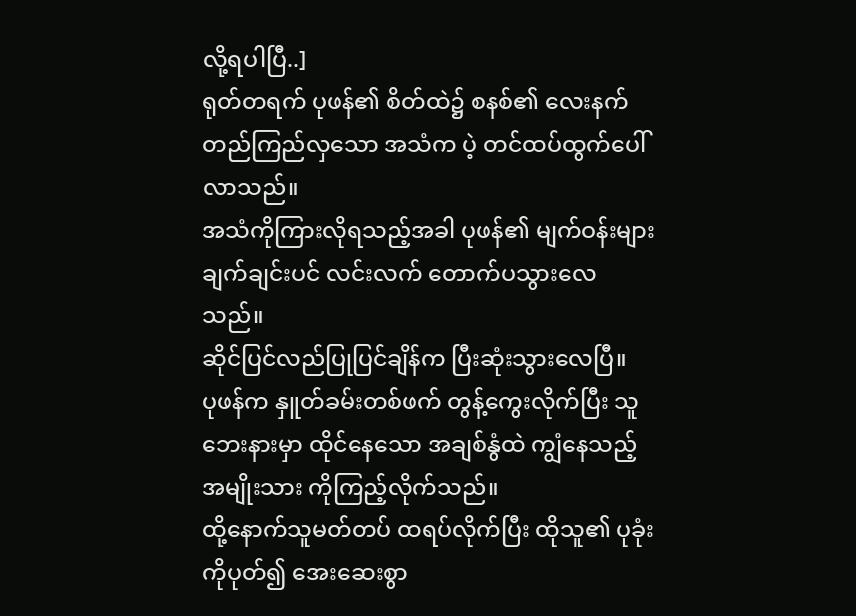လို့ရပါပြီ..]
ရုတ်တရက် ပုဖန်၏ စိတ်ထဲ၌ စနစ်၏ လေးနက်တည်ကြည်လှသော အသံက ပဲ့ တင်ထပ်ထွက်ပေါ်လာသည်။
အသံကိုကြားလိုရသည့်အခါ ပုဖန်၏ မျက်ဝန်းများ ချက်ချင်းပင် လင်းလက် တောက်ပသွားလေသည်။
ဆိုင်ပြင်လည်ပြုပြင်ချိန်က ပြီးဆုံးသွားလေပြီ။
ပုဖန်က နှူတ်ခမ်းတစ်ဖက် တွန့်ကွေးလိုက်ပြီး သူဘေးနားမှာ ထိုင်နေသော အချစ်နွံထဲ ကျွံနေသည့် အမျိုးသား ကိုကြည့်လိုက်သည်။
ထို့နောက်သူမတ်တပ် ထရပ်လိုက်ပြီး ထိုသူ၏ ပုခုံးကိုပုတ်၍ အေးဆေးစွာ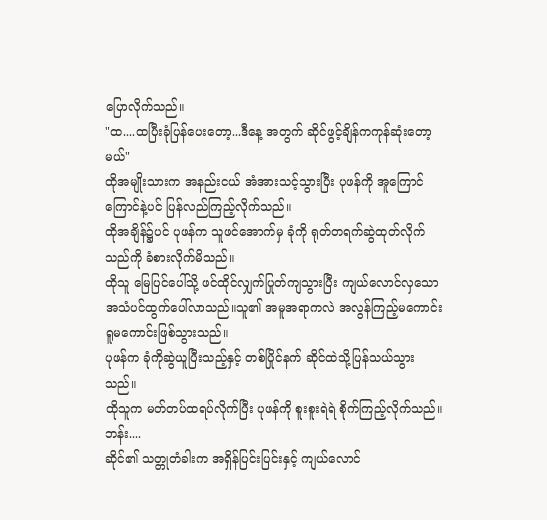ပြောလိုက်သည်။
"ထ....ထပြီးခုံပြန်ပေးတော့...ဒီနေ့ အတွက် ဆိုင်ဖွင့်ချိန်ကကုန်ဆုံးတော့မယ်"
ထိုအမျိုးသားက အနည်းငယ် အံအားသင့်သွားပြီး ပုဖန်ကို အူကြောင်ကြောင်နဲ့ပင် ပြန်လည်ကြည့်လိုက်သည်။
ထိုအချိန်၌ပင် ပုဖန်က သူဖင်အောက်မှ ခုံကို ရုတ်တရက်ဆွဲထုတ်လိုက်သည်ကို ခံစားလိုက်မိသည်။
ထိုသူ မြေပြင်ပေါ်သို့ ဖင်ထိုင်လျှက်ပြုတ်ကျသွားပြီး ကျယ်လောင်လှသော အသံပင်ထွက်ပေါ်လာသည်။သူ၏ အမူအရာကလဲ အလွန်ကြည့်မကောင်းရူမကောင်းဖြစ်သွားသည်။
ပုဖန်က ခုံကိုဆွဲယူပြီးသည့်နှင့် တစ်ပြိုင်နက် ဆိုင်ထဲသို့ပြန်သယ်သွားသည်။
ထိုသူက မတ်တပ်ထရပ်လိုက်ပြီး ပုဖန်ကို စူးစူးရဲရဲ စိုက်ကြည့်လိုက်သည်။
ဘန်း....
ဆိုင်၏ သတ္တုတံခါးက အရှိန်ပြင်းပြင်းနှင့် ကျယ်လောင်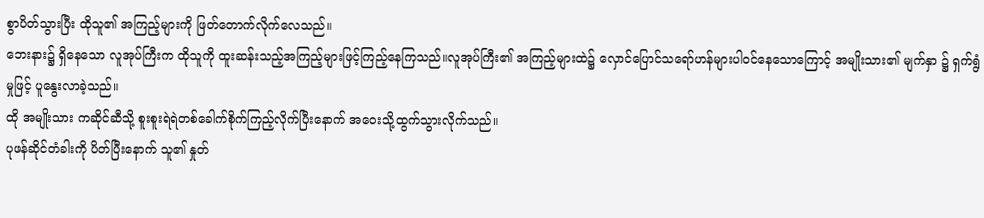စွာပိတ်သွားပြီး ထိုသူ၏ အကြည့်များကို ဖြတ်တောက်လိုက်လေသည်။
ဘေးနား၌ ရှိနေသော လူအုပ်ကြီးက ထိုသူကို ထူးဆန်းသည့်အကြည့်များဖြင့်ကြည့်နေကြသည်။လူအုပ်ကြီး၏ အကြည့်များထဲ၌ လှောင်ပြောင်သရော်ဟန်များပါဝင်နေသောကြောင့် အမျိုးသား၏ မျက်နှာ ၌ ရှက်ရွံမှုဖြင့် ပူနွေးလာခဲ့သည်။
ထို အမျိုးသား ကဆိုင်ဆီသို့ စူးစူးရဲရဲတစ်ခေါက်စိုက်ကြည့်လိုက်ပြီးနောက် အဝေးသို့ထွက်သွားလိုက်သည်။
ပုဖန်ဆိုင်တံခါးကို ပိတ်ပြီးနောက် သူ၏ နှုတ်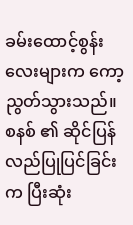ခမ်းထောင့်စွန်းလေးများက ကော့ညွတ်သွားသည်။
စနစ် ၏ ဆိုင်ပြန်လည်ပြုပြင်ခြင်းက ပြီးဆုံး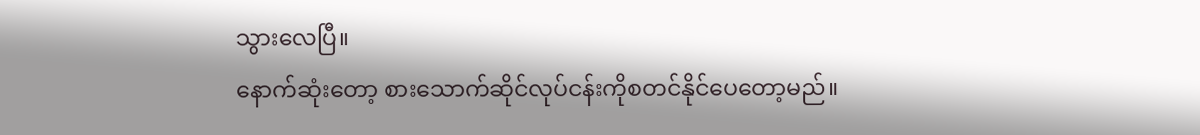သွားလေပြီ။
နောက်ဆုံးတော့ စားသောက်ဆိုင်လုပ်ငန်းကိုစတင်နိုင်ပေတော့မည်။